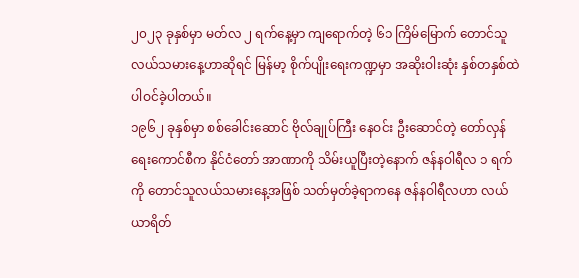၂၀၂၃ ခုနှစ်မှာ မတ်လ ၂ ရက်နေ့မှာ ကျရောက်တဲ့ ၆၁ ကြိမ်မြောက် တောင်သူလယ်သမားနေ့ဟာဆိုရင် မြန်မာ့ စိုက်ပျိုးရေးကဏ္ဍမှာ အဆိုးဝါးဆုံး နှစ်တနှစ်ထဲ ပါဝင်ခဲ့ပါတယ်။
၁၉၆၂ ခုနှစ်မှာ စစ်ခေါင်းဆောင် ဗိုလ်ချုပ်ကြီး နေဝင်း ဦးဆောင်တဲ့ တော်လှန်ရေးကောင်စီက နိုင်ငံတော် အာဏာကို သိမ်းယူပြီးတဲ့နောက် ဇန်နဝါရီလ ၁ ရက်ကို တောင်သူလယ်သမားနေ့အဖြစ် သတ်မှတ်ခဲ့ရာကနေ ဇန်နဝါရီလဟာ လယ်ယာရိတ်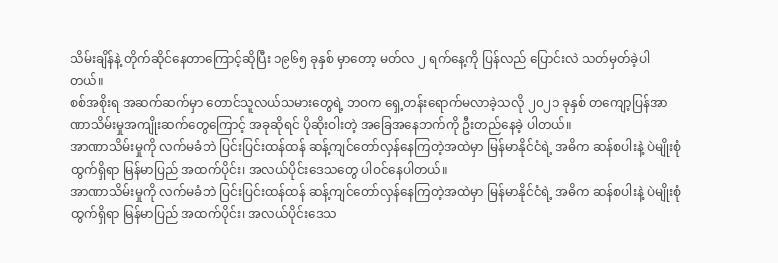သိမ်းချိန်နဲ့ တိုက်ဆိုင်နေတာကြောင့်ဆိုပြီး ၁၉၆၅ ခုနှစ် မှာတော့ မတ်လ ၂ ရက်နေ့ကို ပြန်လည် ပြောင်းလဲ သတ်မှတ်ခဲ့ပါတယ်။
စစ်အစိုးရ အဆက်ဆက်မှာ တောင်သူလယ်သမားတွေရဲ့ ဘဝက ရှေ့တန်းရောက်မလာခဲ့သလို ၂၀၂၁ ခုနှစ် တကျော့ပြန်အာဏာသိမ်းမှုအကျိုးဆက်တွေကြောင့် အခုဆိုရင် ပိုဆိုးဝါးတဲ့ အခြေအနေဘက်ကို ဦးတည်နေခဲ့ ပါတယ်။
အာဏာသိမ်းမှုကို လက်မခံဘဲ ပြင်းပြင်းထန်ထန် ဆန့်ကျင်တော်လှန်နေကြတဲ့အထဲမှာ မြန်မာနိုင်ငံရဲ့ အဓိက ဆန်စပါးနဲ့ ပဲမျိုးစုံထွက်ရှိရာ မြန်မာပြည် အထက်ပိုင်း၊ အလယ်ပိုင်းဒေသတွေ ပါဝင်နေပါတယ်။
အာဏာသိမ်းမှုကို လက်မခံဘဲ ပြင်းပြင်းထန်ထန် ဆန့်ကျင်တော်လှန်နေကြတဲ့အထဲမှာ မြန်မာနိုင်ငံရဲ့ အဓိက ဆန်စပါးနဲ့ ပဲမျိုးစုံထွက်ရှိရာ မြန်မာပြည် အထက်ပိုင်း၊ အလယ်ပိုင်းဒေသ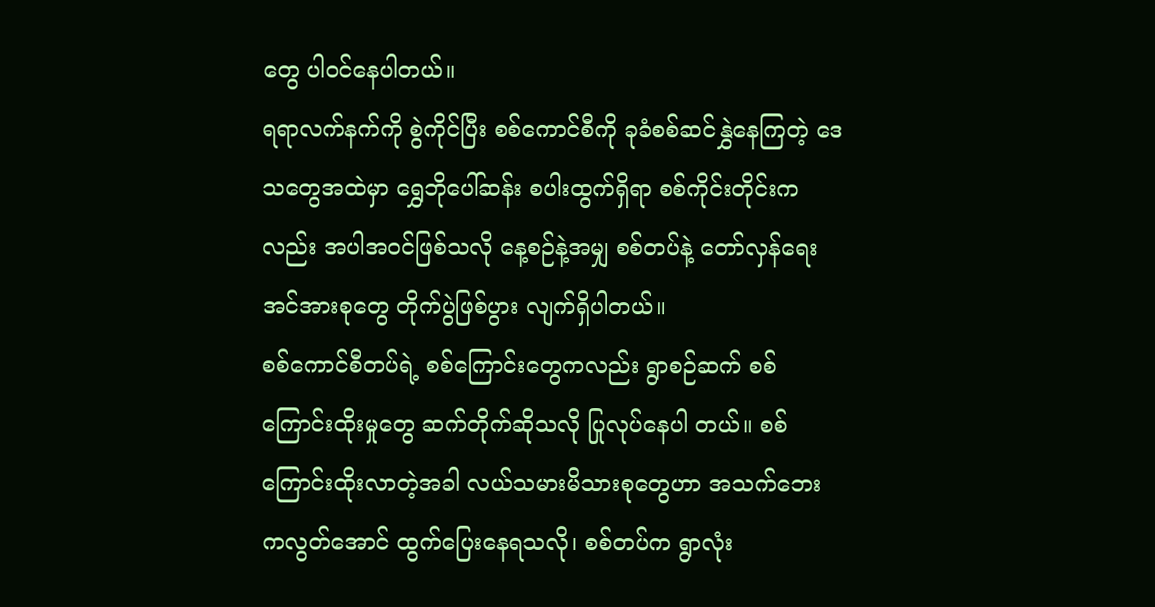တွေ ပါဝင်နေပါတယ်။
ရရာလက်နက်ကို စွဲကိုင်ပြီး စစ်ကောင်စီကို ခုခံစစ်ဆင်နွှဲနေကြတဲ့ ဒေသတွေအထဲမှာ ရွှေဘိုပေါ်ဆန်း စပါးထွက်ရှိရာ စစ်ကိုင်းတိုင်းကလည်း အပါအဝင်ဖြစ်သလို နေ့စဉ်နဲ့အမျှ စစ်တပ်နဲ့ တော်လှန်ရေးအင်အားစုတွေ တိုက်ပွဲဖြစ်ပွား လျက်ရှိပါတယ်။
စစ်ကောင်စီတပ်ရဲ့ စစ်ကြောင်းတွေကလည်း ရွာစဉ်ဆက် စစ်ကြောင်းထိုးမှုတွေ ဆက်တိုက်ဆိုသလို ပြုလုပ်နေပါ တယ်။ စစ်ကြောင်းထိုးလာတဲ့အခါ လယ်သမားမိသားစုတွေဟာ အသက်ဘေးကလွတ်အောင် ထွက်ပြေးနေရသလို၊ စစ်တပ်က ရွာလုံး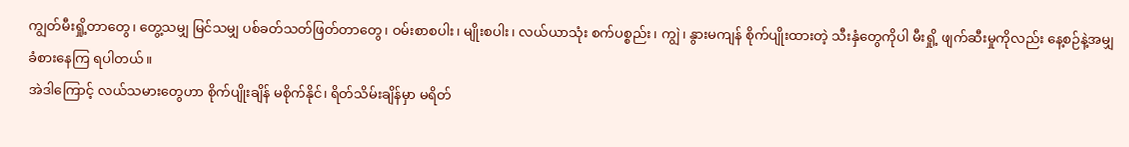ကျွတ်မီးရှို့တာတွေ၊ တွေ့သမျှ မြင်သမျှ ပစ်ခတ်သတ်ဖြတ်တာတွေ၊ ဝမ်းစာစပါး၊ မျိုးစပါး၊ လယ်ယာသုံး စက်ပစ္စည်း၊ ကျွဲ၊ နွားမကျန် စိုက်ပျိုးထားတဲ့ သီးနှံတွေကိုပါ မီးရှို့ ဖျက်ဆီးမှုကိုလည်း နေ့စဉ်နဲ့အမျှ ခံစားနေကြ ရပါတယ်။
အဲဒါကြောင့် လယ်သမားတွေဟာ စိုက်ပျိုးချိန် မစိုက်နိုင်၊ ရိတ်သိမ်းချိန်မှာ မရိတ်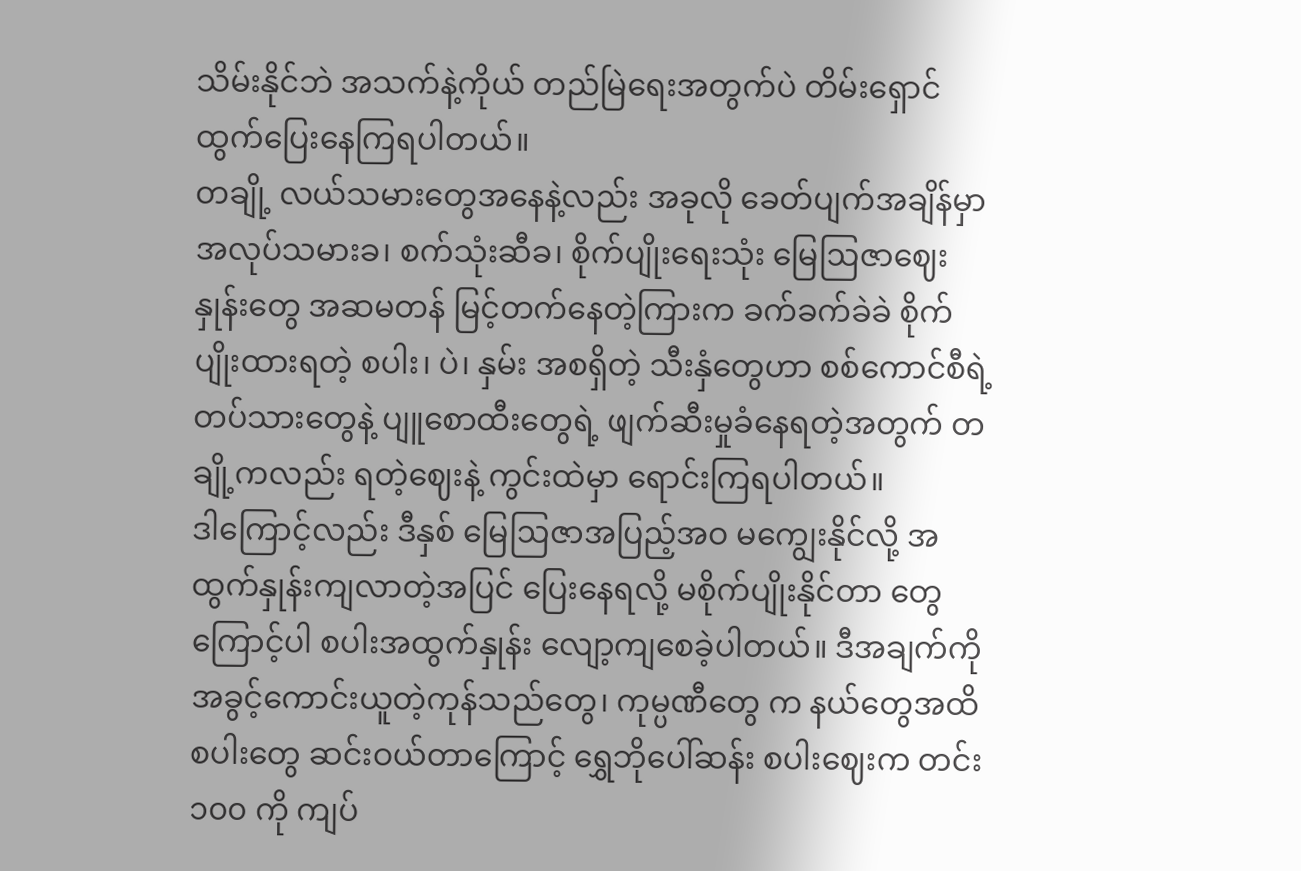သိမ်းနိုင်ဘဲ အသက်နဲ့ကိုယ် တည်မြဲရေးအတွက်ပဲ တိမ်းရှောင်ထွက်ပြေးနေကြရပါတယ်။
တချို့ လယ်သမားတွေအနေနဲ့လည်း အခုလို ခေတ်ပျက်အချိန်မှာ အလုပ်သမားခ၊ စက်သုံးဆီခ၊ စိုက်ပျိုးရေးသုံး မြေဩဇာဈေးနှုန်းတွေ အဆမတန် မြင့်တက်နေတဲ့ကြားက ခက်ခက်ခဲခဲ စိုက်ပျိုးထားရတဲ့ စပါး၊ ပဲ၊ နှမ်း အစရှိတဲ့ သီးနှံတွေဟာ စစ်ကောင်စီရဲ့ တပ်သားတွေနဲ့ ပျူစောထီးတွေရဲ့ ဖျက်ဆီးမှုခံနေရတဲ့အတွက် တချို့ကလည်း ရတဲ့ဈေးနဲ့ ကွင်းထဲမှာ ရောင်းကြရပါတယ်။
ဒါကြောင့်လည်း ဒီနှစ် မြေဩဇာအပြည့်အဝ မကျွေးနိုင်လို့ အထွက်နှုန်းကျလာတဲ့အပြင် ပြေးနေရလို့ မစိုက်ပျိုးနိုင်တာ တွေကြောင့်ပါ စပါးအထွက်နှုန်း လျော့ကျစေခဲ့ပါတယ်။ ဒီအချက်ကို အခွင့်ကောင်းယူတဲ့ကုန်သည်တွေ၊ ကုမ္ပဏီတွေ က နယ်တွေအထိ စပါးတွေ ဆင်းဝယ်တာကြောင့် ရွှေဘိုပေါ်ဆန်း စပါးဈေးက တင်း ၁၀၀ ကို ကျပ်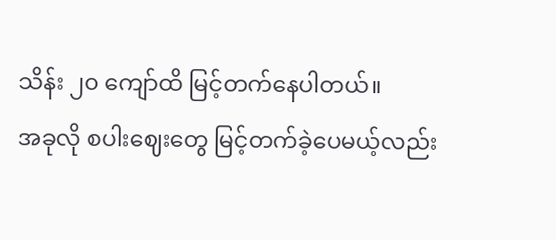သိန်း ၂၀ ကျော်ထိ မြင့်တက်နေပါတယ်။
အခုလို စပါးဈေးတွေ မြင့်တက်ခဲ့ပေမယ့်လည်း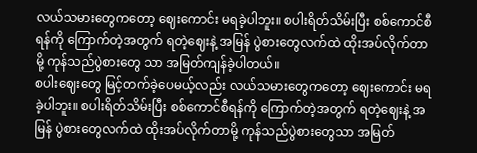လယ်သမားတွေကတော့ ဈေးကောင်း မရခဲ့ပါဘူး။ စပါးရိတ်သိမ်းပြီး စစ်ကောင်စီရန်ကို ကြောက်တဲ့အတွက် ရတဲ့ဈေးနဲ့ အမြန် ပွဲစားတွေလက်ထဲ ထိုးအပ်လိုက်တာမို့ ကုန်သည်ပွဲစားတွေ သာ အမြတ်ကျန်ခဲ့ပါတယ်။
စပါးဈေးတွေ မြင့်တက်ခဲ့ပေမယ့်လည်း လယ်သမားတွေကတော့ ဈေးကောင်း မရခဲ့ပါဘူး။ စပါးရိတ်သိမ်းပြီး စစ်ကောင်စီရန်ကို ကြောက်တဲ့အတွက် ရတဲ့ဈေးနဲ့ အမြန် ပွဲစားတွေလက်ထဲ ထိုးအပ်လိုက်တာမို့ ကုန်သည်ပွဲစားတွေသာ အမြတ်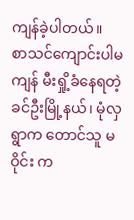ကျန်ခဲ့ပါတယ်။
စာသင်ကျောင်းပါမကျန် မီးရှို့ခံနေရတဲ့ ခင်ဦးမြို့နယ်၊ မုံလှရွာက တောင်သူ မဝိုင်း က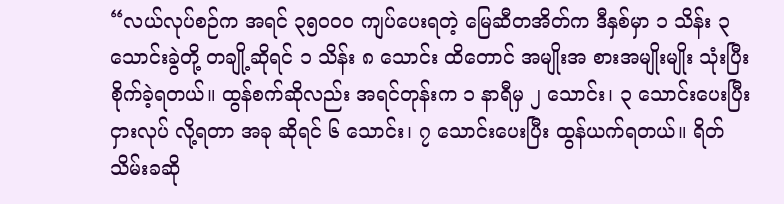“လယ်လုပ်စဉ်က အရင် ၃၅၀၀၀ ကျပ်ပေးရတဲ့ မြေဆီတအိတ်က ဒီနှစ်မှာ ၁ သိန်း ၃ သောင်းခွဲတို့ တချို့ဆိုရင် ၁ သိန်း ၈ သောင်း ထိတောင် အမျိုးအ စားအမျိုးမျိုး သုံးပြီး စိုက်ခဲ့ရတယ်။ ထွန်စက်ဆိုလည်း အရင်တုန်းက ၁ နာရီမှ ၂ သောင်း၊ ၃ သောင်းပေးပြီး ငှားလုပ် လို့ရတာ အခု ဆိုရင် ၆ သောင်း၊ ၇ သောင်းပေးပြီး ထွန်ယက်ရတယ်။ ရိတ်သိမ်းခဆို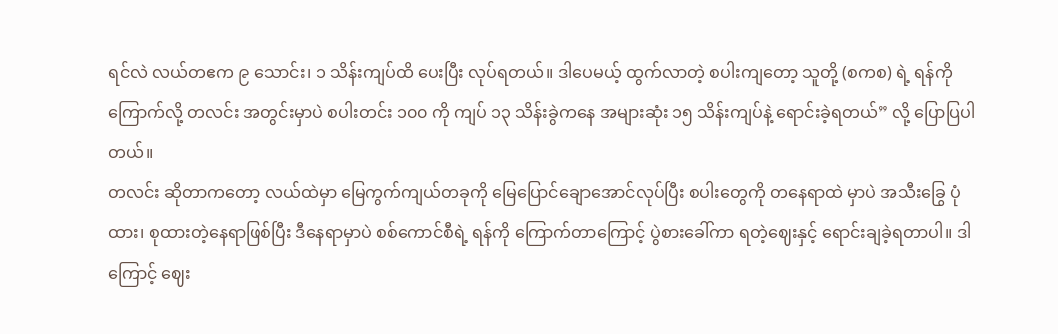ရင်လဲ လယ်တဧက ၉ သောင်း၊ ၁ သိန်းကျပ်ထိ ပေးပြီး လုပ်ရတယ်။ ဒါပေမယ့် ထွက်လာတဲ့ စပါးကျတော့ သူတို့ (စကစ) ရဲ့ ရန်ကို ကြောက်လို့ တလင်း အတွင်းမှာပဲ စပါးတင်း ၁၀၀ ကို ကျပ် ၁၃ သိန်းခွဲကနေ အများဆုံး ၁၅ သိန်းကျပ်နဲ့ ရောင်းခဲ့ရတယ်” လို့ ပြောပြပါ တယ်။
တလင်း ဆိုတာကတော့ လယ်ထဲမှာ မြေကွက်ကျယ်တခုကို မြေပြောင်ချောအောင်လုပ်ပြီး စပါးတွေကို တနေရာထဲ မှာပဲ အသီးခြွေ ပုံထား၊ စုထားတဲ့နေရာဖြစ်ပြီး ဒီနေရာမှာပဲ စစ်ကောင်စီရဲ့ ရန်ကို ကြောက်တာကြောင့် ပွဲစားခေါ်ကာ ရတဲ့ဈေးနှင့် ရောင်းချခဲ့ရတာပါ။ ဒါကြောင့် ဈေး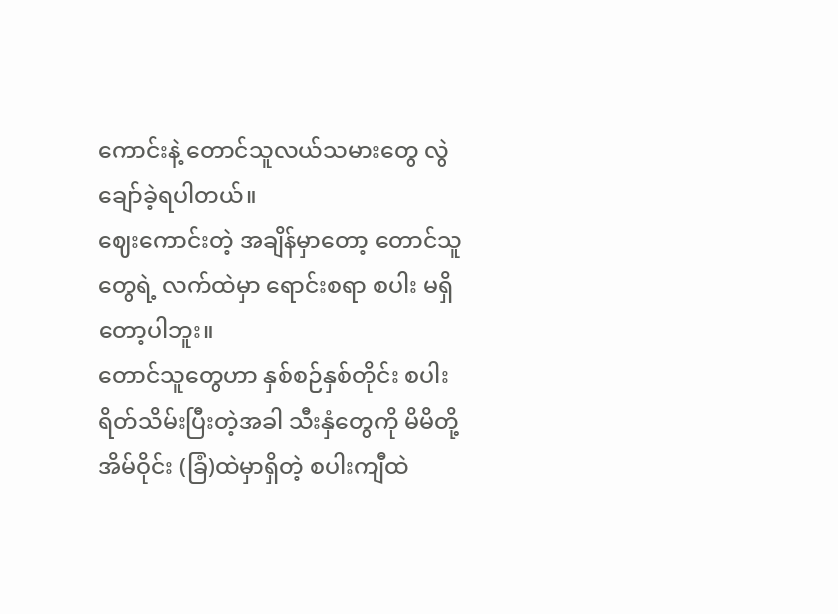ကောင်းနဲ့ တောင်သူလယ်သမားတွေ လွဲချော်ခဲ့ရပါတယ်။
ဈေးကောင်းတဲ့ အချိန်မှာတော့ တောင်သူတွေရဲ့ လက်ထဲမှာ ရောင်းစရာ စပါး မရှိတော့ပါဘူး။
တောင်သူတွေဟာ နှစ်စဉ်နှစ်တိုင်း စပါး ရိတ်သိမ်းပြီးတဲ့အခါ သီးနှံတွေကို မိမိတို့ အိမ်ဝိုင်း (ခြံ)ထဲမှာရှိတဲ့ စပါးကျီထဲ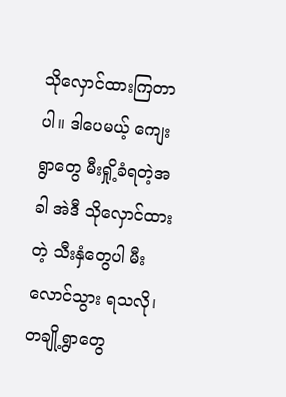သိုလှောင်ထားကြတာပါ။ ဒါပေမယ့် ကျေးရွာတွေ မီးရှို့ခံရတဲ့အခါ အဲဒီ သိုလှောင်ထားတဲ့ သီးနှံတွေပါ မီးလောင်သွား ရသလို၊ တချို့ရွာတွေ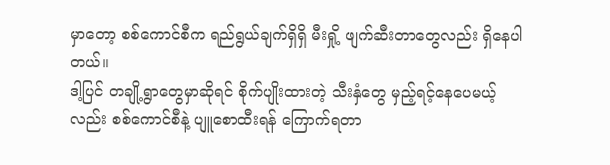မှာတော့ စစ်ကောင်စီက ရည်ရွယ်ချက်ရှိရှိ မီးရှို့ ဖျက်ဆီးတာတွေလည်း ရှိနေပါတယ်။
ဒါ့ပြင် တချို့ရွာတွေမှာဆိုရင် စိုက်ပျိုးထားတဲ့ သီးနှံတွေ မှည့်ရင့်နေပေမယ့်လည်း စစ်ကောင်စီနဲ့ ပျူစောထီးရန် ကြောက်ရတာ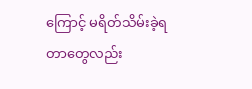ကြောင့် မရိတ်သိမ်းခဲ့ရတာတွေလည်း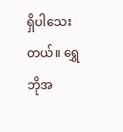ရှိပါသေးတယ်။ ရွှေဘိုအ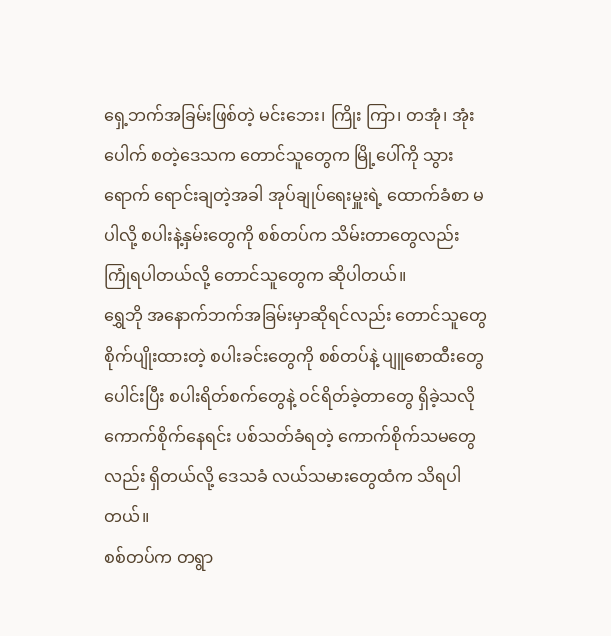ရှေ့ဘက်အခြမ်းဖြစ်တဲ့ မင်းဘေး၊ ကြိုး ကြာ၊ တအုံ၊ အုံးပေါက် စတဲ့ဒေသက တောင်သူတွေက မြို့ပေါ်ကို သွားရောက် ရောင်းချတဲ့အခါ အုပ်ချုပ်ရေးမှူးရဲ့ ထောက်ခံစာ မပါလို့ စပါးနဲ့နှမ်းတွေကို စစ်တပ်က သိမ်းတာတွေလည်း ကြုံရပါတယ်လို့ တောင်သူတွေက ဆိုပါတယ်။
ရွှေဘို အနောက်ဘက်အခြမ်းမှာဆိုရင်လည်း တောင်သူတွေ စိုက်ပျိုးထားတဲ့ စပါးခင်းတွေကို စစ်တပ်နဲ့ ပျူစောထီးတွေ ပေါင်းပြီး စပါးရိတ်စက်တွေနဲ့ ဝင်ရိတ်ခဲ့တာတွေ ရှိခဲ့သလို ကောက်စိုက်နေရင်း ပစ်သတ်ခံရတဲ့ ကောက်စိုက်သမတွေ လည်း ရှိတယ်လို့ ဒေသခံ လယ်သမားတွေထံက သိရပါတယ်။
စစ်တပ်က တရွာ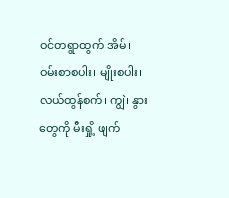ဝင်တရွာထွက် အိမ်၊ ဝမ်းစာစပါး၊ မျိုးစပါး၊ လယ်ထွန်စက်၊ ကျွဲ၊ နွားတွေကို မီးရှို့ ဖျက်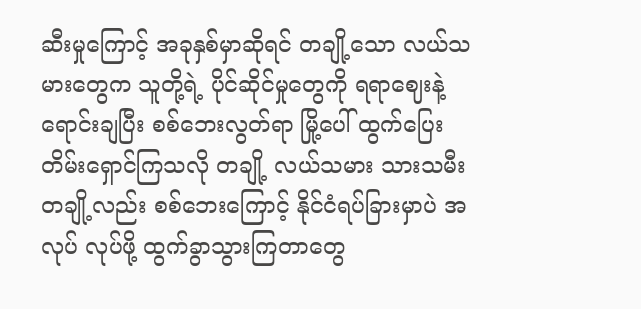ဆီးမှုကြောင့် အခုနှစ်မှာဆိုရင် တချို့သော လယ်သမားတွေက သူတို့ရဲ့ ပိုင်ဆိုင်မှုတွေကို ရရာဈေးနဲ့ ရောင်းချပြီး စစ်ဘေးလွတ်ရာ မြို့ပေါ် ထွက်ပြေးတိမ်းရှောင်ကြသလို တချို့ လယ်သမား သားသမီးတချို့လည်း စစ်ဘေးကြောင့် နိုင်ငံရပ်ခြားမှာပဲ အလုပ် လုပ်ဖို့ ထွက်ခွာသွားကြတာတွေ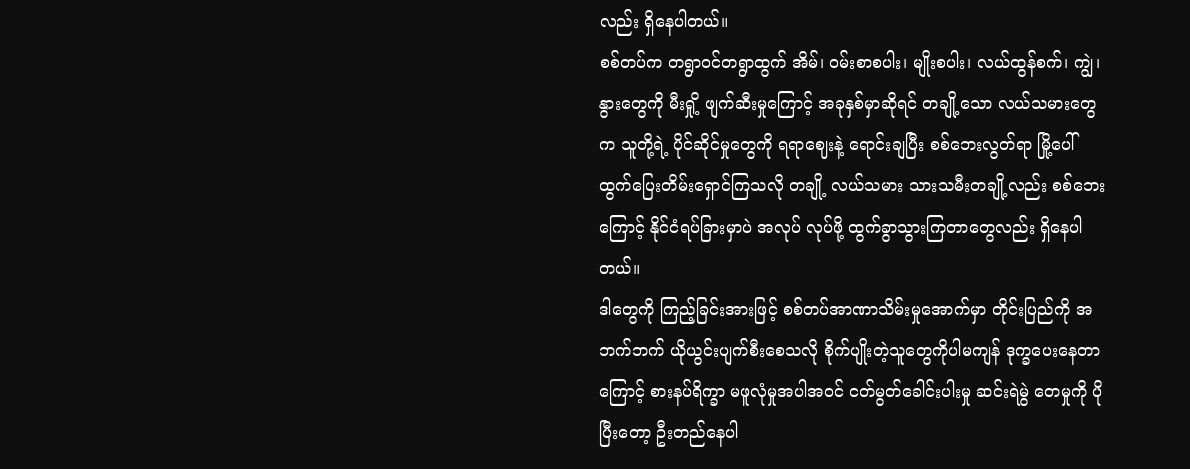လည်း ရှိနေပါတယ်။
စစ်တပ်က တရွာဝင်တရွာထွက် အိမ်၊ ဝမ်းစာစပါး၊ မျိုးစပါး၊ လယ်ထွန်စက်၊ ကျွဲ၊ နွားတွေကို မီးရှို့ ဖျက်ဆီးမှုကြောင့် အခုနှစ်မှာဆိုရင် တချို့သော လယ်သမားတွေက သူတို့ရဲ့ ပိုင်ဆိုင်မှုတွေကို ရရာဈေးနဲ့ ရောင်းချပြီး စစ်ဘေးလွတ်ရာ မြို့ပေါ် ထွက်ပြေးတိမ်းရှောင်ကြသလို တချို့ လယ်သမား သားသမီးတချို့လည်း စစ်ဘေးကြောင့် နိုင်ငံရပ်ခြားမှာပဲ အလုပ် လုပ်ဖို့ ထွက်ခွာသွားကြတာတွေလည်း ရှိနေပါတယ်။
ဒါတွေကို ကြည့်ခြင်းအားဖြင့် စစ်တပ်အာဏာသိမ်းမှုအောက်မှာ တိုင်းပြည်ကို အဘက်ဘက် ယိုယွင်းပျက်စီးစေသလို စိုက်ပျိုးတဲ့သူတွေကိုပါမကျန် ဒုက္ခပေးနေတာကြောင့် စားနပ်ရိက္ခာ မဖူလုံမှုအပါအဝင် ငတ်မွတ်ခေါင်းပါးမှု ဆင်းရဲမွဲ တေမှုကို ပိုပြီးတော့ ဦးတည်နေပါ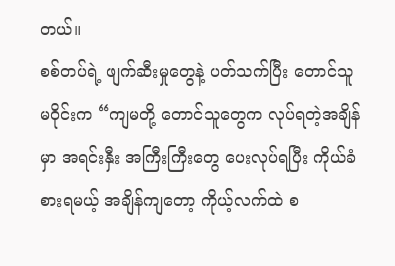တယ်။
စစ်တပ်ရဲ့ ဖျက်ဆီးမှုတွေနဲ့ ပတ်သက်ပြီး တောင်သူ မဝိုင်းက “ကျမတို့ တောင်သူတွေက လုပ်ရတဲ့အချိန်မှာ အရင်းနှီး အကြီးကြီးတွေ ပေးလုပ်ရပြီး ကိုယ်ခံစားရမယ့် အချိန်ကျတော့ ကိုယ့်လက်ထဲ စ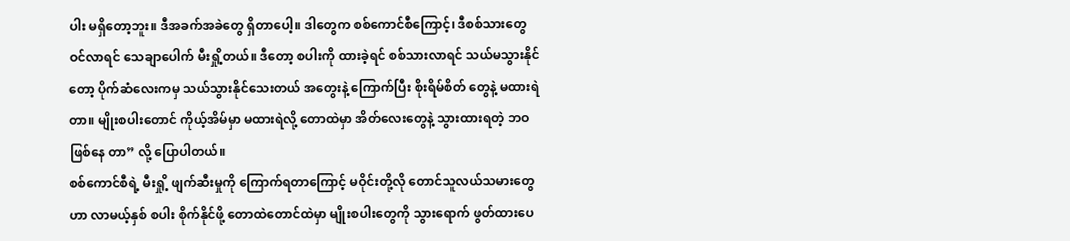ပါး မရှိတော့ဘူး။ ဒီအခက်အခဲတွေ ရှိတာပေါ့။ ဒါတွေက စစ်ကောင်စီကြောင့်၊ ဒီစစ်သားတွေ ဝင်လာရင် သေချာပေါက် မီးရှို့တယ်။ ဒီတော့ စပါးကို ထားခဲ့ရင် စစ်သားလာရင် သယ်မသွားနိုင်တော့ ပိုက်ဆံလေးကမှ သယ်သွားနိုင်သေးတယ် အတွေးနဲ့ ကြောက်ပြီး စိုးရိမ်စိတ် တွေနဲ့ မထားရဲတာ။ မျိုးစပါးတောင် ကိုယ့်အိမ်မှာ မထားရဲလို့ တောထဲမှာ အိတ်လေးတွေနဲ့ သွားထားရတဲ့ ဘဝဖြစ်နေ တာ” လို့ ပြောပါတယ်။
စစ်ကောင်စီရဲ့ မီးရှို့ ဖျက်ဆီးမှုကို ကြောက်ရတာကြောင့် မဝိုင်းတို့လို တောင်သူလယ်သမားတွေဟာ လာမယ့်နှစ် စပါး စိုက်နိုင်ဖို့ တောထဲတောင်ထဲမှာ မျိုးစပါးတွေကို သွားရောက် ဖွတ်ထားပေ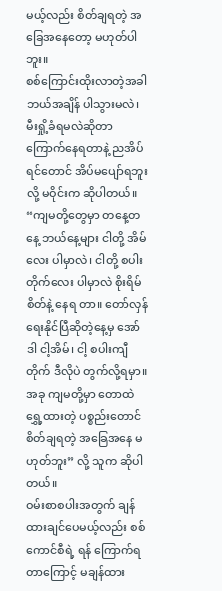မယ့်လည်း စိတ်ချရတဲ့ အခြေအနေတော့ မဟုတ်ပါဘူး။
စစ်ကြောင်းထိုးလာတဲ့အခါ ဘယ်အချိန် ပါသွားမလဲ၊ မီးရှို့ခံရမလဲဆိုတာ ကြောက်နေရတာနဲ့ ညအိပ်ရင်တောင် အိပ်မပျော်ရဘူးလို့ မဝိုင်းက ဆိုပါတယ်။
“ကျမတို့တွေမှာ တနေ့တနေ့ ဘယ်နေ့များ ငါတို့ အိမ်လေး ပါမှာလဲ၊ ငါတို့ စပါးတိုက်လေး ပါမှာလဲ စိုးရိမ်စိတ်နဲ့ နေရ တာ။ တော်လှန်ရေးနိုင်ပြီဆိုတဲ့နေ့မှ အော် ဒါ ငါ့အိမ်၊ ငါ့ စပါးကျီတိုက် ဒီလိုပဲ တွက်လို့ရမှာ။ အခု ကျမတို့မှာ တောထဲ ရွှေ့ထားတဲ့ ပစ္စည်းတောင် စိတ်ချရတဲ့ အခြေအနေ မဟုတ်ဘူး” လို့ သူက ဆိုပါတယ်။
ဝမ်းစာစပါးအတွက် ချန်ထားချင်ပေမယ့်လည်း စစ်ကောင်စီရဲ့ ရန် ကြောက်ရတာကြောင့် မချန်ထား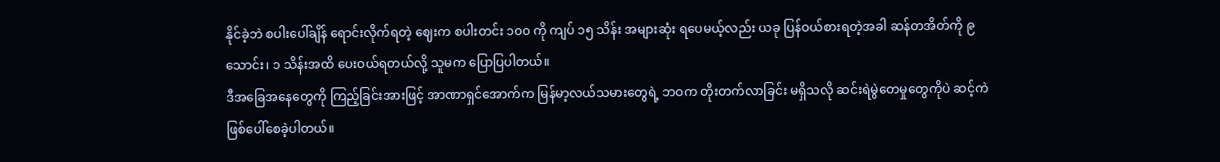နိုင်ခဲ့ဘဲ စပါးပေါ်ချိန် ရောင်းလိုက်ရတဲ့ ဈေးက စပါးတင်း ၁၀၀ ကို ကျပ် ၁၅ သိန်း အများဆုံး ရပေမယ့်လည်း ယခု ပြန်ဝယ်စားရတဲ့အခါ ဆန်တအိတ်ကို ၉ သောင်း၊ ၁ သိန်းအထိ ပေးဝယ်ရတယ်လို့ သူမက ပြောပြပါတယ်။
ဒီအခြေအနေတွေကို ကြည့်ခြင်းအားဖြင့် အာဏာရှင်အောက်က မြန်မာ့လယ်သမားတွေရဲ့ ဘဝက တိုးတက်လာခြင်း မရှိသလို ဆင်းရဲမွဲတေမှုတွေကိုပဲ ဆင့်ကဲ ဖြစ်ပေါ်စေခဲ့ပါတယ်။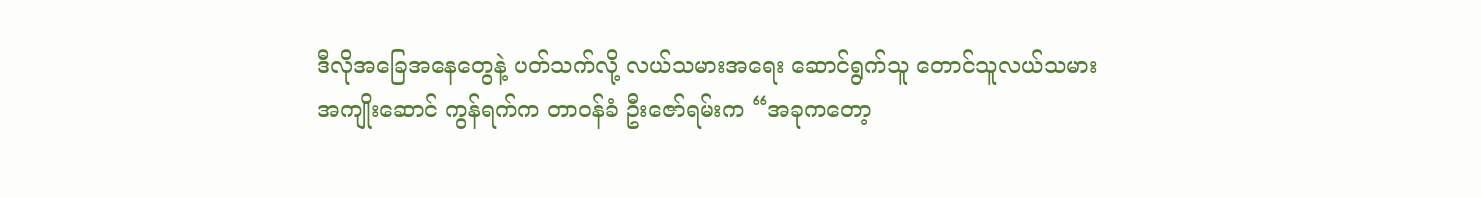ဒီလိုအခြေအနေတွေနဲ့ ပတ်သက်လို့ လယ်သမားအရေး ဆောင်ရွက်သူ တောင်သူလယ်သမား အကျိုးဆောင် ကွန်ရက်က တာဝန်ခံ ဦးဇော်ရမ်းက “အခုကတော့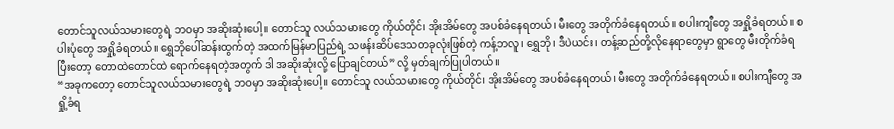တောင်သူလယ်သမားတွေရဲ့ ဘဝမှာ အဆိုးဆုံးပေါ့။ တောင်သူ လယ်သမားတွေ ကိုယ်တိုင်၊ အိုးအိမ်တွေ အပစ်ခံနေရတယ်၊ မီးတွေ အတိုက်ခံနေရတယ်။ စပါးကျီတွေ အရှို့ခံရတယ်။ စပါးပုံတွေ အရှို့ခံရတယ်။ ရွှေဘိုပေါ်ဆန်းထွက်တဲ့ အထက်မြန်မာပြည်ရဲ့ သဖန်းဆိပ်ဒေသတခုလုံးဖြစ်တဲ့ ကန့်ဘလူ၊ ရွှေဘို၊ ဒီပဲယင်း၊ တန့်ဆည်တို့လိုနေရာတွေမှာ ရွာတွေ မီးတိုက်ခံရပြီးတော့ တောထဲတောင်ထဲ ရောက်နေရတဲ့အတွက် ဒါ အဆိုးဆုံးလို့ ပြောချင်တယ်” လို့ မှတ်ချက်ပြုပါတယ်။
“အခုကတော့ တောင်သူလယ်သမားတွေရဲ့ ဘဝမှာ အဆိုးဆုံးပေါ့။ တောင်သူ လယ်သမားတွေ ကိုယ်တိုင်၊ အိုးအိမ်တွေ အပစ်ခံနေရတယ်၊ မီးတွေ အတိုက်ခံနေရတယ်။ စပါးကျီတွေ အရှို့ခံရ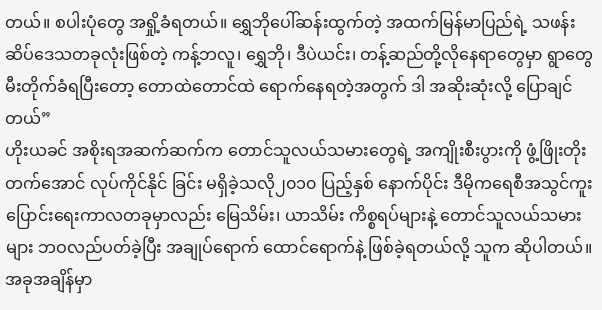တယ်။ စပါးပုံတွေ အရှို့ခံရတယ်။ ရွှေဘိုပေါ်ဆန်းထွက်တဲ့ အထက်မြန်မာပြည်ရဲ့ သဖန်းဆိပ်ဒေသတခုလုံးဖြစ်တဲ့ ကန့်ဘလူ၊ ရွှေဘို၊ ဒီပဲယင်း၊ တန့်ဆည်တို့လိုနေရာတွေမှာ ရွာတွေ မီးတိုက်ခံရပြီးတော့ တောထဲတောင်ထဲ ရောက်နေရတဲ့အတွက် ဒါ အဆိုးဆုံးလို့ ပြောချင်တယ်”
ဟိုးယခင် အစိုးရအဆက်ဆက်က တောင်သူလယ်သမားတွေရဲ့ အကျိုးစီးပွားကို ဖွံ့ဖြိုးတိုးတက်အောင် လုပ်ကိုင်နိုင် ခြင်း မရှိခဲ့သလို၂၀၁၀ ပြည့်နှစ် နောက်ပိုင်း ဒီမိုကရေစီအသွင်ကူးပြောင်းရေးကာလတခုမှာလည်း မြေသိမ်း၊ ယာသိမ်း ကိစ္စရပ်များနဲ့ တောင်သူလယ်သမားများ ဘဝလည်ပတ်ခဲ့ပြီး အချုပ်ရောက် ထောင်ရောက်နဲ့ ဖြစ်ခဲ့ရတယ်လို့ သူက ဆိုပါတယ်။
အခုအချိန်မှာ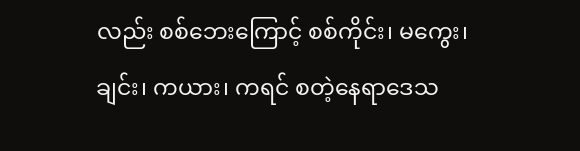လည်း စစ်ဘေးကြောင့် စစ်ကိုင်း၊ မကွေး၊ ချင်း၊ ကယား၊ ကရင် စတဲ့နေရာဒေသ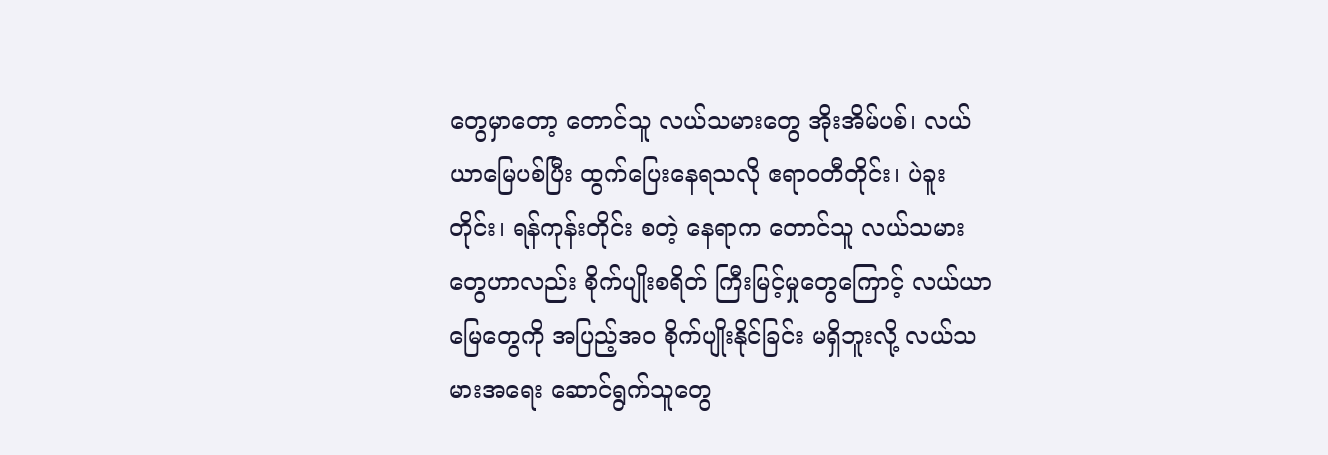တွေမှာတော့ တောင်သူ လယ်သမားတွေ အိုးအိမ်ပစ်၊ လယ်ယာမြေပစ်ပြီး ထွက်ပြေးနေရသလို ဧရာဝတီတိုင်း၊ ပဲခူးတိုင်း၊ ရန်ကုန်းတိုင်း စတဲ့ နေရာက တောင်သူ လယ်သမားတွေဟာလည်း စိုက်ပျိုးစရိတ် ကြီးမြင့်မှုတွေကြောင့် လယ်ယာမြေတွေကို အပြည့်အဝ စိုက်ပျိုးနိုင်ခြင်း မရှိဘူးလို့ လယ်သမားအရေး ဆောင်ရွက်သူတွေ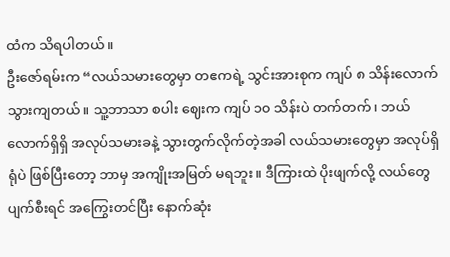ထံက သိရပါတယ်။
ဦးဇော်ရမ်းက “လယ်သမားတွေမှာ တဧကရဲ့ သွင်းအားစုက ကျပ် ၈ သိန်းလောက် သွားကျတယ်။ သူ့ဘာသာ စပါး ဈေးက ကျပ် ၁၀ သိန်းပဲ တက်တက်၊ ဘယ်လောက်ရှိရှိ အလုပ်သမားခနဲ့ သွားတွက်လိုက်တဲ့အခါ လယ်သမားတွေမှာ အလုပ်ရှိရုံပဲ ဖြစ်ပြီးတော့ ဘာမှ အကျိုးအမြတ် မရဘူး။ ဒီကြားထဲ ပိုးဖျက်လို့ လယ်တွေ ပျက်စီးရင် အကြွေးတင်ပြီး နောက်ဆုံး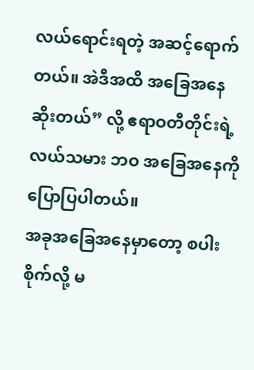လယ်ရောင်းရတဲ့ အဆင့်ရောက်တယ်။ အဲဒီအထိ အခြေအနေ ဆိုးတယ်” လို့ ဧရာဝတီတိုင်းရဲ့ လယ်သမား ဘဝ အခြေအနေကို ပြောပြပါတယ်။
အခုအခြေအနေမှာတော့ စပါးစိုက်လို့ မ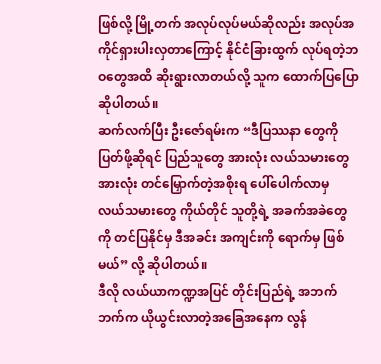ဖြစ်လို့ မြို့တက် အလုပ်လုပ်မယ်ဆိုလည်း အလုပ်အကိုင်ရှားပါးလှတာကြောင့် နိုင်ငံခြားထွက် လုပ်ရတဲ့ဘဝတွေအထိ ဆိုးရွားလာတယ်လို့ သူက ထောက်ပြပြောဆိုပါတယ်။
ဆက်လက်ပြီး ဦးဇော်ရမ်းက “ဒီပြဿနာ တွေကို ပြတ်ဖို့ဆိုရင် ပြည်သူတွေ အားလုံး လယ်သမားတွေ အားလုံး တင်မြှောက်တဲ့အစိုးရ ပေါ်ပေါက်လာမှ လယ်သမားတွေ ကိုယ်တိုင် သူတို့ရဲ့ အခက်အခဲတွေကို တင်ပြနိုင်မှ ဒီအခင်း အကျင်းကို ရောက်မှ ဖြစ်မယ်” လို့ ဆိုပါတယ်။
ဒီလို လယ်ယာကဏ္ဍအပြင် တိုင်းပြည်ရဲ့ အဘက်ဘက်က ယိုယွင်းလာတဲ့အခြေအနေက လွန်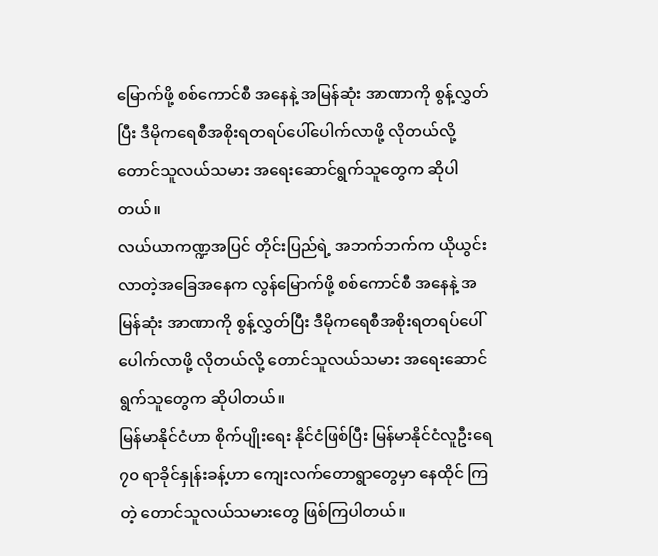မြောက်ဖို့ စစ်ကောင်စီ အနေနဲ့ အမြန်ဆုံး အာဏာကို စွန့်လွှတ်ပြီး ဒီမိုကရေစီအစိုးရတရပ်ပေါ်ပေါက်လာဖို့ လိုတယ်လို့ တောင်သူလယ်သမား အရေးဆောင်ရွက်သူတွေက ဆိုပါတယ်။
လယ်ယာကဏ္ဍအပြင် တိုင်းပြည်ရဲ့ အဘက်ဘက်က ယိုယွင်းလာတဲ့အခြေအနေက လွန်မြောက်ဖို့ စစ်ကောင်စီ အနေနဲ့ အမြန်ဆုံး အာဏာကို စွန့်လွှတ်ပြီး ဒီမိုကရေစီအစိုးရတရပ်ပေါ်ပေါက်လာဖို့ လိုတယ်လို့ တောင်သူလယ်သမား အရေးဆောင်ရွက်သူတွေက ဆိုပါတယ်။
မြန်မာနိုင်ငံဟာ စိုက်ပျိုးရေး နိုင်ငံဖြစ်ပြီး မြန်မာနိုင်ငံလူဦးရေ ၇၀ ရာခိုင်နှုန်းခန့်ဟာ ကျေးလက်တောရွာတွေမှာ နေထိုင် ကြတဲ့ တောင်သူလယ်သမားတွေ ဖြစ်ကြပါတယ်။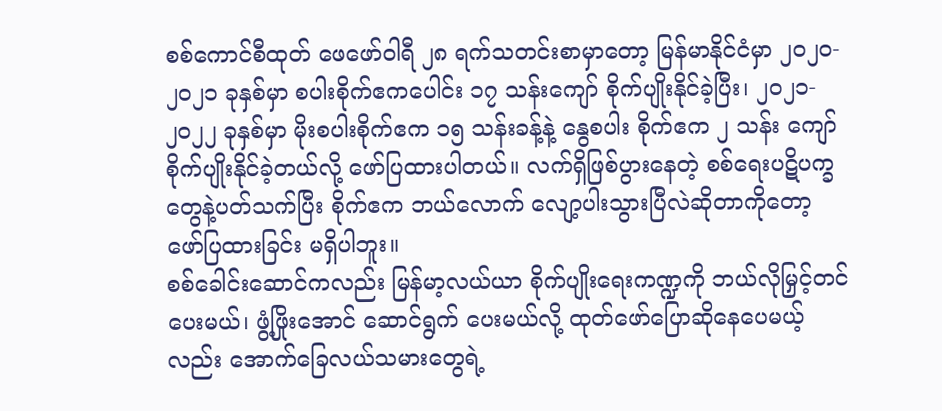စစ်ကောင်စီထုတ် ဖေဖော်ဝါရီ ၂၈ ရက်သတင်းစာမှာတော့ မြန်မာနိုင်ငံမှာ ၂၀၂၀- ၂၀၂၁ ခုနှစ်မှာ စပါးစိုက်ဧကပေါင်း ၁၇ သန်းကျော် စိုက်ပျိုးနိုင်ခဲ့ပြီး၊ ၂၀၂၁- ၂၀၂၂ ခုနှစ်မှာ မိုးစပါးစိုက်ဧက ၁၅ သန်းခန့်နဲ့ နွေစပါး စိုက်ဧက ၂ သန်း ကျော် စိုက်ပျိုးနိုင်ခဲ့တယ်လို့ ဖော်ပြထားပါတယ်။ လက်ရှိဖြစ်ပွားနေတဲ့ စစ်ရေးပဋိပက္ခတွေနဲ့ပတ်သက်ပြီး စိုက်ဧက ဘယ်လောက် လျော့ပါးသွားပြီလဲဆိုတာကိုတော့ ဖော်ပြထားခြင်း မရှိပါဘူး။
စစ်ခေါင်းဆောင်ကလည်း မြန်မာ့လယ်ယာ စိုက်ပျိုးရေးကဏ္ဍကို ဘယ်လိုမြှင့်တင်ပေးမယ်၊ ဖွံ့ဖြိုးအောင် ဆောင်ရွက် ပေးမယ်လို့ ထုတ်ဖော်ပြောဆိုနေပေမယ့်လည်း အောက်ခြေလယ်သမားတွေရဲ့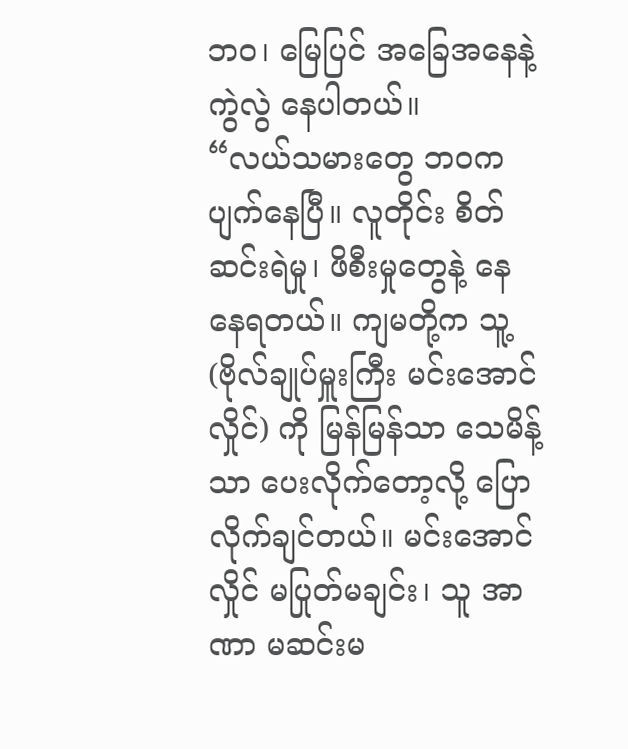ဘဝ၊ မြေပြင် အခြေအနေနဲ့ ကွဲလွဲ နေပါတယ်။
“လယ်သမားတွေ ဘဝက ပျက်နေပြီ။ လူတိုင်း စိတ်ဆင်းရဲမှု၊ ဖိစီးမှုတွေနဲ့ နေ နေရတယ်။ ကျမတို့က သူ့ (ဗိုလ်ချုပ်မှူးကြီး မင်းအောင်လှိုင်) ကို မြန်မြန်သာ သေမိန့်သာ ပေးလိုက်တော့လို့ ပြော လိုက်ချင်တယ်။ မင်းအောင်လှိုင် မပြုတ်မချင်း၊ သူ အာဏာ မဆင်းမ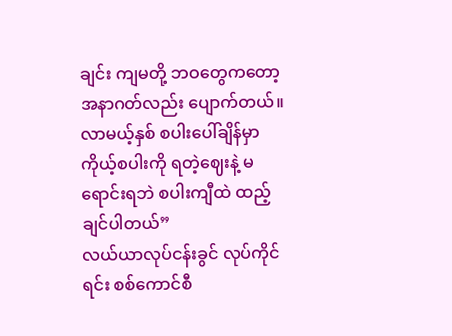ချင်း ကျမတို့ ဘဝတွေကတော့ အနာဂတ်လည်း ပျောက်တယ်။ လာမယ့်နှစ် စပါးပေါ်ချိန်မှာ ကိုယ့်စပါးကို ရတဲ့ဈေးနဲ့ မရောင်းရဘဲ စပါးကျီထဲ ထည့်ချင်ပါတယ်”
လယ်ယာလုပ်ငန်းခွင် လုပ်ကိုင်ရင်း စစ်ကောင်စီ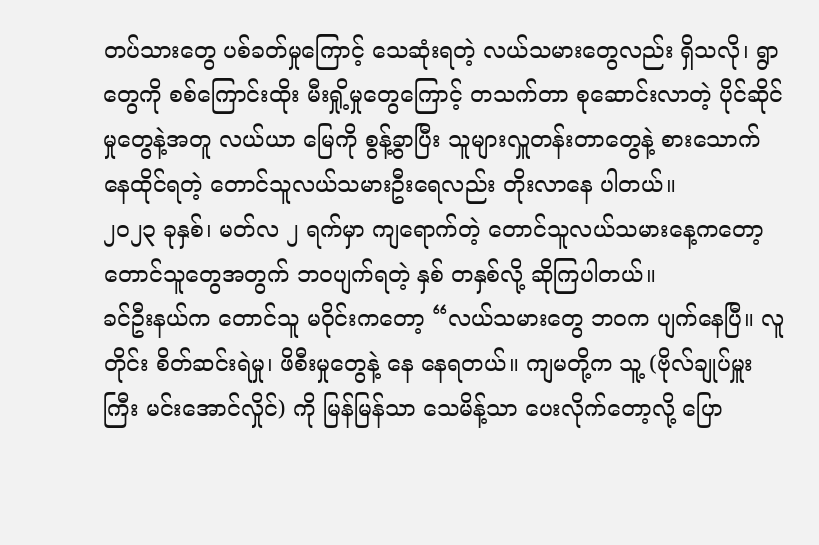တပ်သားတွေ ပစ်ခတ်မှုကြောင့် သေဆုံးရတဲ့ လယ်သမားတွေလည်း ရှိသလို၊ ရွာတွေကို စစ်ကြောင်းထိုး မီးရှို့မှုတွေကြောင့် တသက်တာ စုဆောင်းလာတဲ့ ပိုင်ဆိုင်မှုတွေနဲ့အတူ လယ်ယာ မြေကို စွန့်ခွာပြီး သူများလှူတန်းတာတွေနဲ့ စားသောက်နေထိုင်ရတဲ့ တောင်သူလယ်သမားဦးရေလည်း တိုးလာနေ ပါတယ်။
၂၀၂၃ ခုနှစ်၊ မတ်လ ၂ ရက်မှာ ကျရောက်တဲ့ တောင်သူလယ်သမားနေ့ကတော့ တောင်သူတွေအတွက် ဘဝပျက်ရတဲ့ နှစ် တနှစ်လို့ ဆိုကြပါတယ်။
ခင်ဦးနယ်က တောင်သူ မဝိုင်းကတော့ “လယ်သမားတွေ ဘဝက ပျက်နေပြီ။ လူတိုင်း စိတ်ဆင်းရဲမှု၊ ဖိစီးမှုတွေနဲ့ နေ နေရတယ်။ ကျမတို့က သူ့ (ဗိုလ်ချုပ်မှူးကြီး မင်းအောင်လှိုင်) ကို မြန်မြန်သာ သေမိန့်သာ ပေးလိုက်တော့လို့ ပြော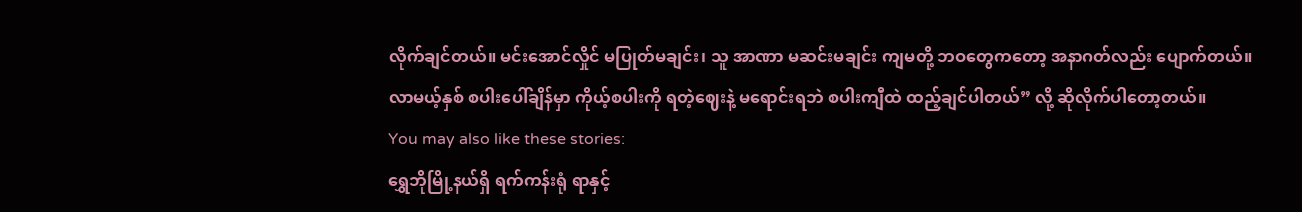လိုက်ချင်တယ်။ မင်းအောင်လှိုင် မပြုတ်မချင်း၊ သူ အာဏာ မဆင်းမချင်း ကျမတို့ ဘဝတွေကတော့ အနာဂတ်လည်း ပျောက်တယ်။ လာမယ့်နှစ် စပါးပေါ်ချိန်မှာ ကိုယ့်စပါးကို ရတဲ့ဈေးနဲ့ မရောင်းရဘဲ စပါးကျီထဲ ထည့်ချင်ပါတယ်” လို့ ဆိုလိုက်ပါတော့တယ်။
You may also like these stories:
ရွှေဘိုမြို့နယ်ရှိ ရက်ကန်းရုံ ရာနှင့်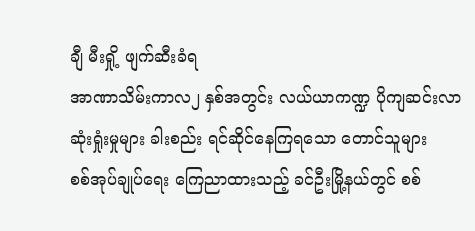ချီ မီးရှို့ ဖျက်ဆီးခံရ
အာဏာသိမ်းကာလ၂ နှစ်အတွင်း လယ်ယာကဏ္ဍ ပိုကျဆင်းလာ
ဆုံးရှုံးမှုများ ခါးစည်း ရင်ဆိုင်နေကြရသော တောင်သူများ
စစ်အုပ်ချုပ်ရေး ကြေညာထားသည့် ခင်ဦးမြို့နယ်တွင် စစ်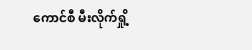ကောင်စီ မီးလိုက်ရှို့